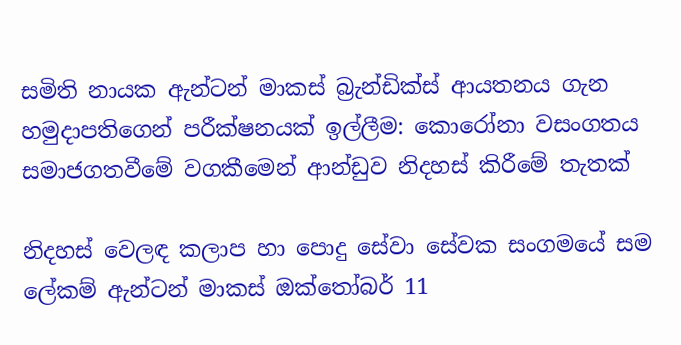සමිති නායක ඇන්ටන් මාකස් බ්‍රැන්ඩික්ස් ආයතනය ගැන හමුදාපතිගෙන් පරීක්ෂනයක් ඉල්ලීම: කොරෝනා වසංගතය සමාජගතවීමේ වගකීමෙන් ආන්ඩුව නිදහස් කිරීමේ තැතක්

නිදහස් වෙලඳ කලාප හා පොදු සේවා සේවක සංගමයේ සම ලේකම් ඇන්ටන් මාකස් ඔක්තෝබර් 11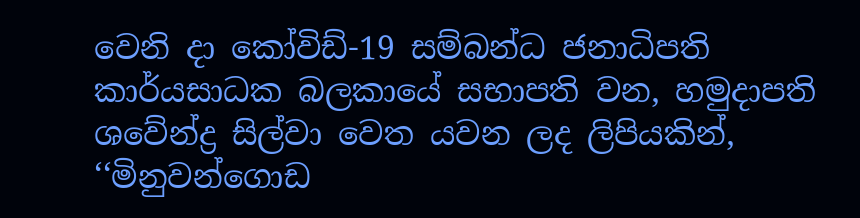වෙනි දා කෝවිඩ්-19 සම්බන්ධ ජනාධිපති කාර්යසාධක බලකායේ සභාපති වන, හමුදාපති ශවේන්ද්‍ර සිල්වා වෙත යවන ලද ලිපියකින්, ‘‘මිනුවන්ගොඩ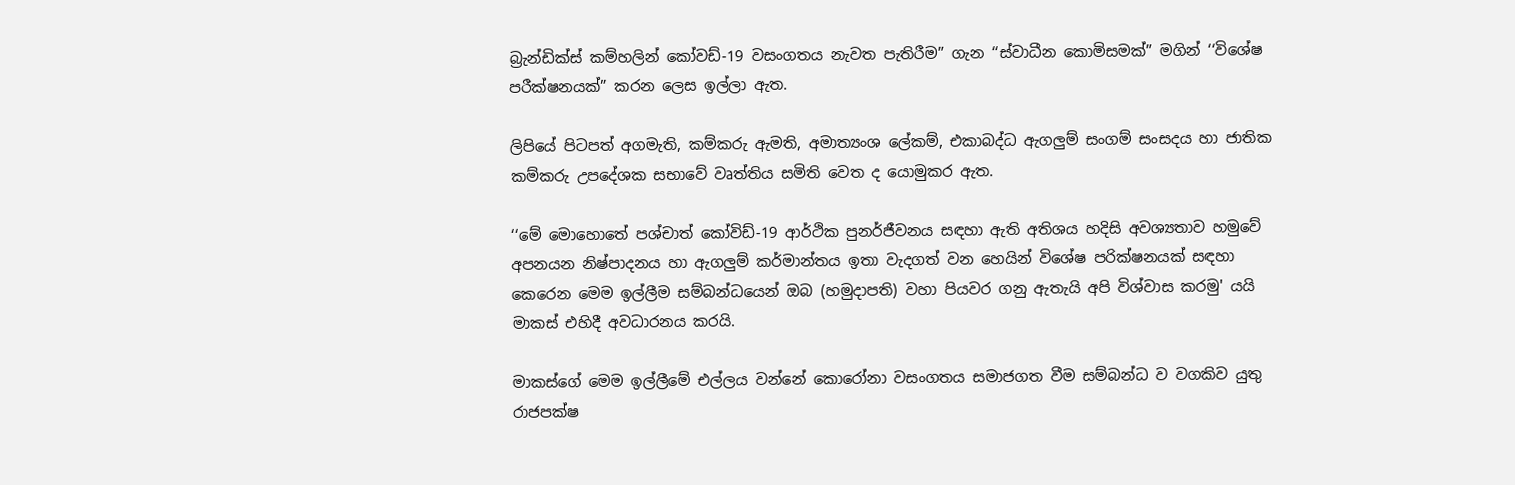බ්‍රැන්ඩික්ස් කම්හලින් කෝවඩ්-19 වසංගතය නැවත පැතිරීම” ගැන ‘‘ස්වාධීන කොමිසමක්” මගින් ‘‘විශේෂ පරීක්ෂනයක්” කරන ලෙස ඉල්ලා ඇත.

ලිපියේ පිටපත් අගමැති, කම්කරු ඇමති, අමාත්‍යංශ ලේකම්, එකාබද්ධ ඇගලුම් සංගම් සංසදය හා ජාතික කම්කරු උපදේශක සභාවේ වෘත්තිය සමිති වෙත ද යොමුකර ඇත.

‘‘මේ මොහොතේ පශ්චාත් කෝවිඩ්-19 ආර්ථික පුනර්ජීවනය සඳහා ඇති අතිශය හදිසි අවශ්‍යතාව හමුවේ අපනයන නිෂ්පාදනය හා ඇගලුම් කර්මාන්තය ඉතා වැදගත් වන හෙයින් විශේෂ පරික්ෂනයක් සඳහා කෙරෙන මෙම ඉල්ලීම සම්බන්ධයෙන් ඔබ (හමුදාපති) වහා පියවර ගනු ඇතැයි අපි විශ්වාස කරමු' යයි මාකස් එහිදී අවධාරනය කරයි.

මාකස්ගේ මෙම ඉල්ලීමේ එල්ලය වන්නේ කොරෝනා වසංගතය සමාජගත වීම සම්බන්ධ ව වගකිව යුතු රාජපක්ෂ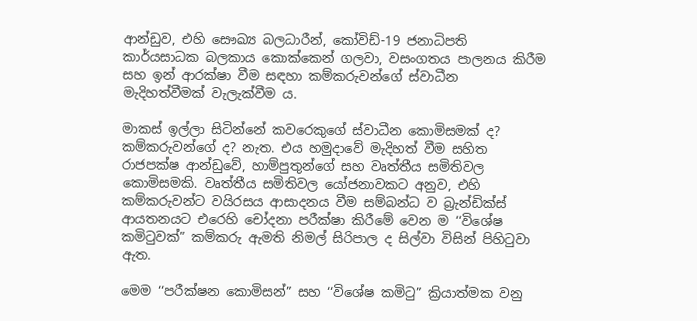ආන්ඩුව, එහි සෞඛ්‍ය බලධාරීන්, කෝවිඩ්-19 ජනාධිපති කාර්යසාධක බලකාය කොක්කෙන් ගලවා, වසංගතය පාලනය කිරීම සහ ඉන් ආරක්ෂා වීම සඳහා කම්කරුවන්ගේ ස්වාධීන මැදිහත්වීමක් වැලැක්වීම ය.

මාකස් ඉල්ලා සිටින්නේ කවරෙකුගේ ස්වාධීන කොමිසමක් ද? කම්කරුවන්ගේ ද? නැත. එය හමුදාවේ මැදිහත් වීම සහිත රාජපක්ෂ ආන්ඩුවේ, හාම්පුතුන්ගේ සහ වෘත්තීය සමිතිවල කොමිසමකි. වෘත්තීය සමිතිවල යෝජනාවකට අනුව, එහි කම්කරුවන්ට වයිරසය ආසාදනය වීම සම්බන්ධ ව බ්‍රැන්ඩික්ස් ආයතනයට එරෙහි චෝදනා පරීක්ෂා කිරීමේ වෙන ම ‘‘විශේෂ කමිටුවක්” කම්කරු ඇමති නිමල් සිරිපාල ද සිල්වා විසින් පිහිටුවා ඇත.

මෙම ‘‘පරීක්ෂන කොමිසන්” සහ ‘‘විශේෂ කමිටු” ක්‍රියාත්මක වනු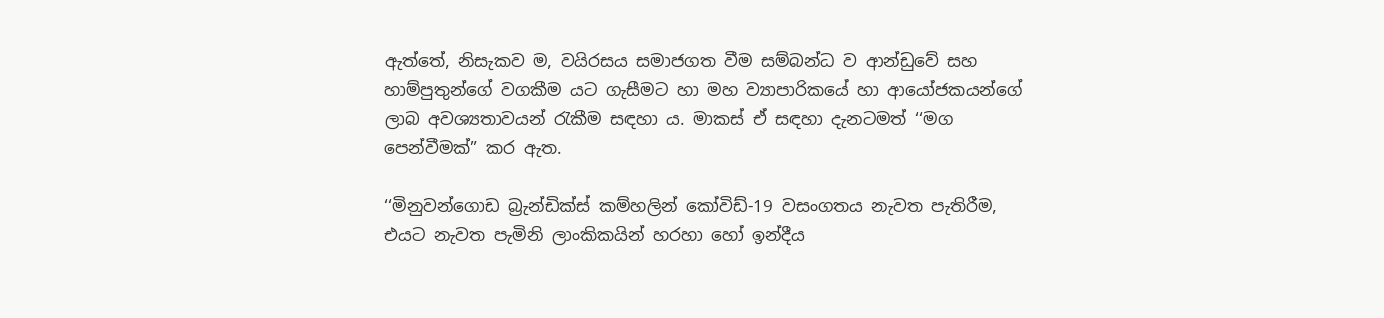ඇත්තේ, නිසැකව ම, වයිරසය සමාජගත වීම සම්බන්ධ ව ආන්ඩුවේ සහ හාම්පුතුන්ගේ වගකීම යට ගැසීමට හා මහ ව්‍යාපාරිකයේ හා ආයෝජකයන්ගේ ලාබ අවශ්‍යතාවයන් රැකීම සඳහා ය. මාකස් ඒ සඳහා දැනටමත් ‘‘මග පෙන්වීමක්” කර ඇත.

‘‘මිනුවන්ගොඩ බ්‍රැන්ඩික්ස් කම්හලින් කෝවිඩ්-19 වසංගතය නැවත පැතිරීම, එයට නැවත පැමිනි ලාංකිකයින් හරහා හෝ ඉන්දීය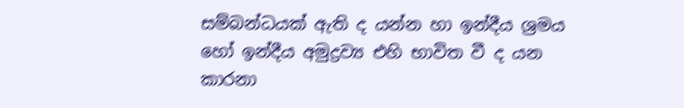සම්බන්ධයක් ඇති ද යන්න හා ඉන්දීය ශ්‍රමය හෝ ඉන්දීය අමුද්‍රව්‍ය එහි භාවිත වී ද යන කාරනා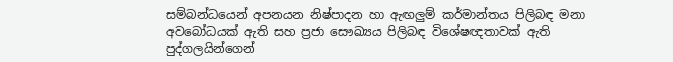සම්බන්ධයෙන් අපනයන නිෂ්පාදන හා ඇඟලුම් කර්මාන්තය පිලිබඳ මනා අවබෝධයක් ඇති සහ ප්‍රජා සෞඛ්‍යය පිලිබඳ විශේෂඥතාවක් ඇති පුද්ගලයින්ගෙන්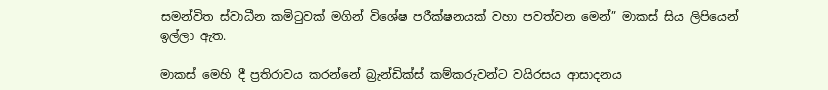සමන්විත ස්වාධීන කමිටුවක් මගින් විශේෂ පරීක්ෂනයක් වහා පවත්වන මෙන්” මාකස් සිය ලිපියෙන් ඉල්ලා ඇත.

මාකස් මෙහි දී ප්‍රතිරාවය කරන්නේ බ්‍රැන්ඩික්ස් කම්කරුවන්ට වයිරසය ආසාදනය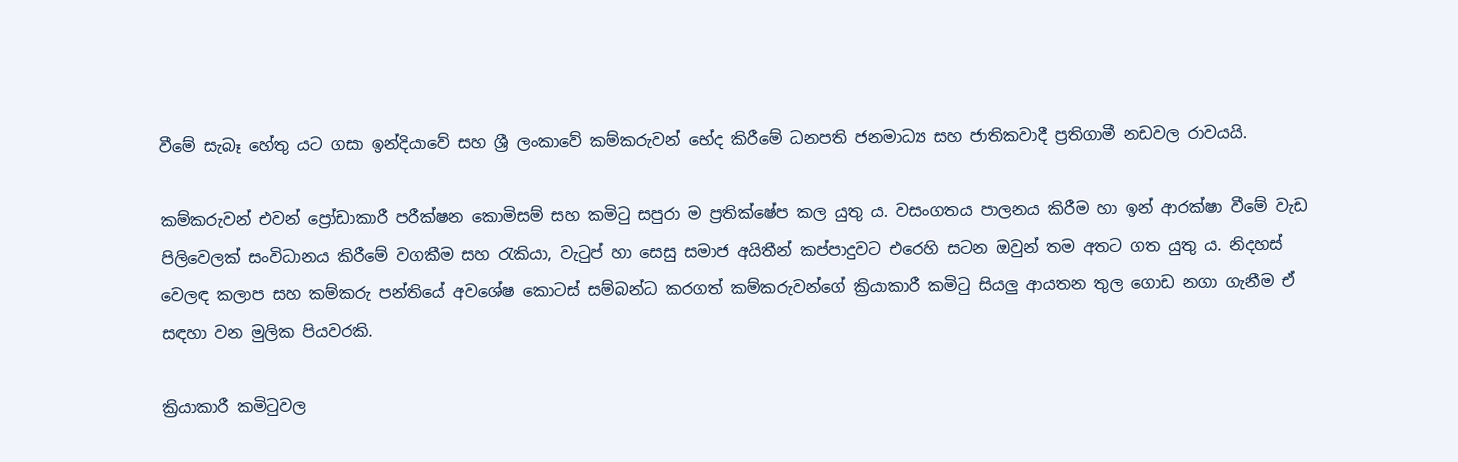වීමේ සැබෑ හේතු යට ගසා ඉන්දියාවේ සහ ශ්‍රී ලංකාවේ කම්කරුවන් භේද කිරීමේ ධනපති ජනමාධ්‍ය සහ ජාතිකවාදී ප්‍රතිගාමී නඩවල රාවයයි.

කම්කරුවන් එවන් ප්‍රෝඩාකාරී පරීක්ෂන කොමිසම් සහ කමිටු සපුරා ම ප්‍රතික්ෂේප කල යුතු ය. වසංගතය පාලනය කිරීම හා ඉන් ආරක්ෂා වීමේ වැඩ පිලිවෙලක් සංවිධානය කිරීමේ වගකීම සහ රැකියා, වැටුප් හා සෙසු සමාජ අයිතීන් කප්පාදුවට එරෙහි සටන ඔවුන් තම අතට ගත යුතු ය. නිදහස් වෙලඳ කලාප සහ කම්කරු පන්තියේ අවශේෂ කොටස් සම්බන්ධ කරගත් කම්කරුවන්ගේ ක්‍රියාකාරී කමිටු සියලු ආයතන තුල ගොඩ නගා ගැනීම ඒ සඳහා වන මුලික පියවරකි.

ක්‍රියාකාරී කමිටුවල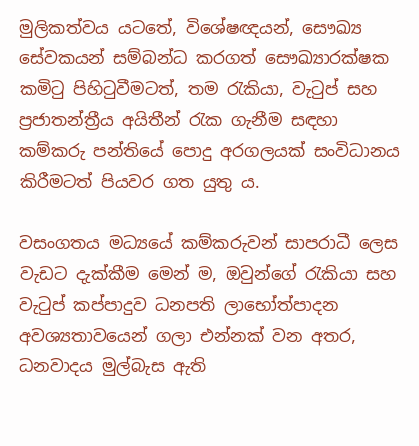මුලිකත්වය යටතේ, විශේෂඥයන්, සෞඛ්‍ය සේවකයන් සම්බන්ධ කරගත් සෞඛ්‍යාරක්ෂක කමිටු පිහිටුවීමටත්, තම රැකියා, වැටුප් සහ ප්‍රජාතන්ත්‍රීය අයිතීන් රැක ගැනීම සඳහා කම්කරු පන්තියේ පොදු අරගලයක් සංවිධානය කිරීමටත් පියවර ගත යුතු ය.

වසංගතය මධ්‍යයේ කම්කරුවන් සාපරාධී ලෙස වැඩට දැක්කීම මෙන් ම, ඔවුන්ගේ රැකියා සහ වැටුප් කප්පාදුව ධනපති ලාභෝත්පාදන අවශ්‍යතාවයෙන් ගලා එන්නක් වන අතර, ධනවාදය මුල්බැස ඇති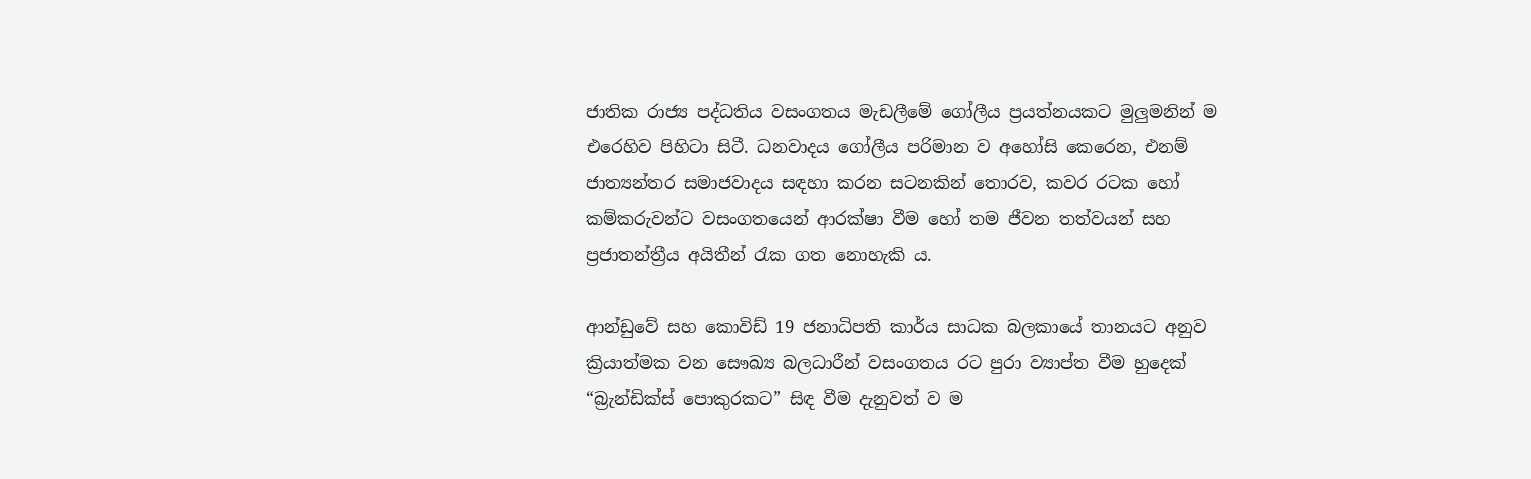ජාතික රාජ්‍ය පද්ධතිය වසංගතය මැඩලීමේ ගෝලීය ප්‍රයත්නයකට මුලුමනින් ම එරෙහිව පිහිටා සිටී. ධනවාදය ගෝලීය පරිමාන ව අහෝසි කෙරෙන, එනම් ජාත්‍යන්තර සමාජවාදය සඳහා කරන සටනකින් තොරව, කවර රටක හෝ කම්කරුවන්ට වසංගතයෙන් ආරක්ෂා වීම හෝ තම ජීවන තත්වයන් සහ ප්‍රජාතන්ත්‍රීය අයිතීන් රැක ගත නොහැකි ය.

ආන්ඩුවේ සහ කොවිඩ් 19 ජනාධිපති කාර්ය සාධක බලකායේ තානයට අනුව ක්‍රියාත්මක වන සෞඛ්‍ය බලධාරීන් වසංගතය රට පුරා ව්‍යාප්ත වීම හුදෙක් “බ්‍රැන්ඩික්ස් පොකුරකට” සිඳ වීම දැනුවත් ව ම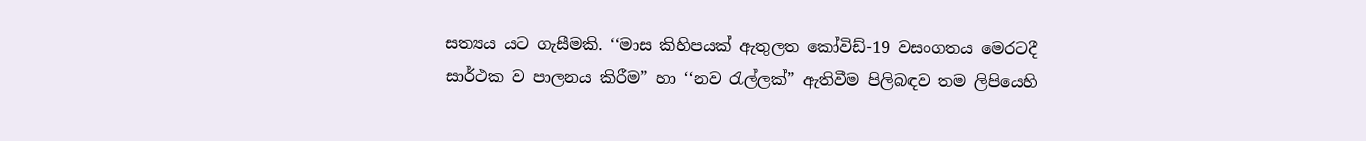සත්‍යය යට ගැසීමකි. ‘‘මාස කිහිපයක් ඇතුලත කෝවිඩ්-19 වසංගතය මෙරටදී සාර්ථක ව පාලනය කිරීම” හා ‘‘නව රැල්ලක්” ඇතිවීම පිලිබඳව තම ලිපියෙහි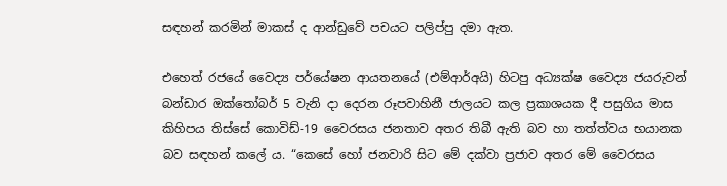සඳහන් කරමින් මාකස් ද ආන්ඩුවේ පචයට පලිප්පු දමා ඇත.

එහෙත් රජයේ වෛද්‍ය පර්යේෂන ආයතනයේ (එම්ආර්අයි) හිටපු අධ්‍යක්ෂ වෛද්‍ය ජයරුවන් බන්ඩාර ඔක්තෝබර් 5 වැනි දා දෙරන රූපවාහිනී ජාලයට කල ප්‍රකාශයක දී පසුගිය මාස කිහිපය තිස්සේ කොවිඩ්-19 වෛරසය ජනතාව අතර තිබී ඇති බව හා තත්ත්වය භයානක බව සඳහන් කලේ ය. “කෙසේ හෝ ජනවාරි සිට මේ දක්වා ප්‍රජාව අතර මේ වෛරසය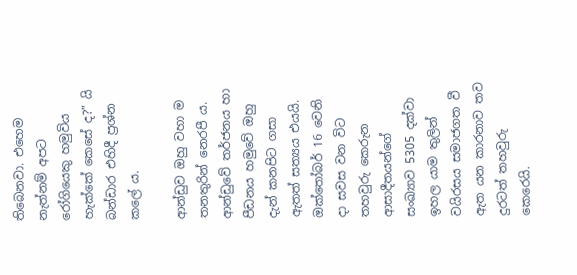තිබෙනවා. එහෙම නැත්නම් අපට රෝගියෙකු හමුවිය හැක්කේ කෙසේ ද?” යි බන්ඩාර එහිදී ප්‍රශ්න කලේ ය.

ආන්ඩුව ඔහු වහා ම තනතුරින් නෙරපී ය. ආන්ඩුවේ තර්ජනය හා පීඩනය හමුවේ ඔහු දැන් කනපිට ගසා ඇතත් සත්‍යය එයයි. ඔක්තෝබර් 16 වෙනි දා සවස වන විට තහවුරු කෙරුන ආසාදීතයන්ගේ සංඛ්‍යාව 5305 දක්වා ඉහල යාම තුලින් වයිරසය සමාජගත වී ඇත යන කාරනාව තව දුරටත් තහවුරු කෙරෙයි.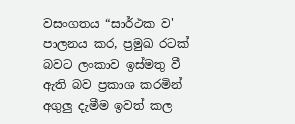වසංගතය “සාර්ථක ව' පාලනය කර, ප්‍රමුඛ රටක් බවට ලංකාව ඉස්මතු වී ඇති බව ප්‍රකාශ කරමින් අගුලු දැමීම ඉවත් කල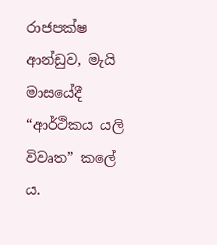රාජපක්ෂ ආන්ඩුව, මැයි මාසයේදී “ආර්ථිකය යලි විවෘත” කලේ ය.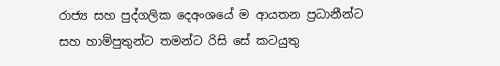රාජ්‍ය සහ පුද්ගලික දෙඅංශයේ ම ආයතන ප්‍රධානීන්ට සහ හාම්පුතුන්ට තමන්ට රිසි සේ කටයුතු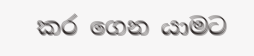කර ගෙන යාමට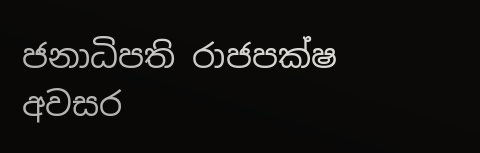ජනාධිපති රාජපක්ෂ අවසර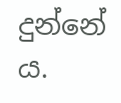දුන්නේ ය.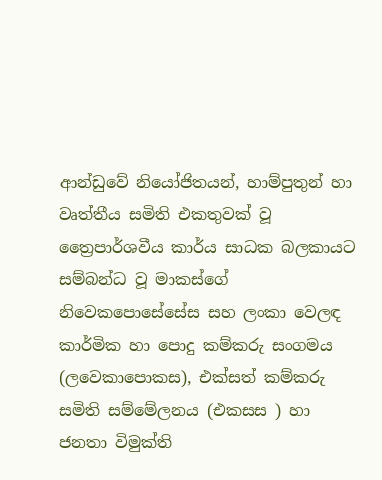ආන්ඩුවේ නියෝජිතයන්, හාම්පුතුන් හා වෘත්තීය සමිති එකතුවක් වූ ත්‍රෛපාර්ශවීය කාර්ය සාධක බලකායට සම්බන්ධ වූ මාකස්ගේ නිවෙකපොසේසේස සහ ලංකා වෙලඳ කාර්මික හා පොදු කම්කරු සංගමය (ලවෙකාපොකස), එක්සත් කම්කරු සමිති සම්මේලනය (එකසස ) හා ජනතා විමුක්ති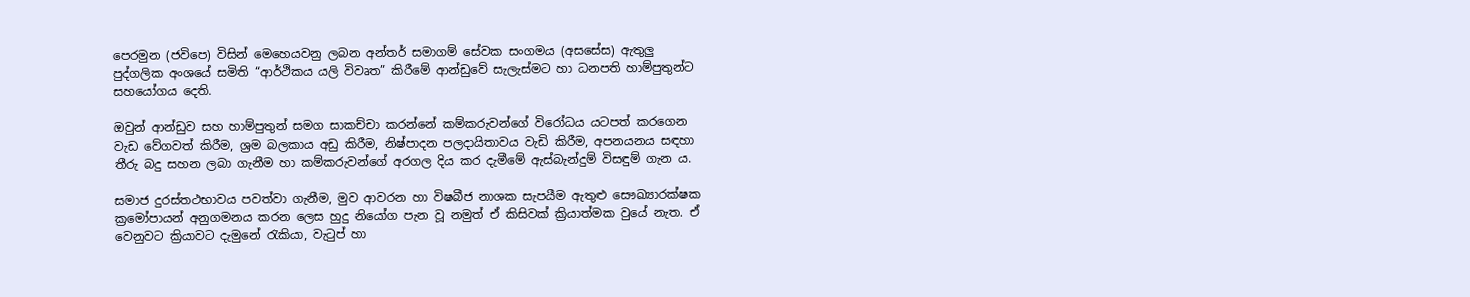පෙරමුන (ජවිපෙ) විසින් මෙහෙයවනු ලබන අන්තර් සමාගම් සේවක සංගමය (අසසේස) ඇතුලු පුද්ගලික අංශයේ සමිති “ආර්ථිකය යලි විවෘත” කිරීමේ ආන්ඩුවේ සැලැස්මට හා ධනපති හාම්පුතුන්ට සහයෝගය දෙති.

ඔවුන් ආන්ඩුව සහ හාම්පුතුන් සමග සාකච්චා කරන්නේ කම්කරුවන්ගේ විරෝධය යටපත් කරගෙන වැඩ වේගවත් කිරීම, ශ්‍රම බලකාය අඩු කිරීම, නිෂ්පාදන පලදායිතාවය වැඩි කිරීම, අපනයනය සඳහා තීරු බදු සහන ලබා ගැනීම හා කම්කරුවන්ගේ අරගල දිය කර දැමීමේ ඇස්බැන්දුම් විසඳුම් ගැන ය.

සමාජ දුරස්තථභාවය පවත්වා ගැනීම, මුව ආවරන හා විෂබීජ නාශක සැපයීම ඇතුළු සෞඛ්‍යාරක්ෂක ක්‍රමෝපායන් අනුගමනය කරන ලෙස හුදු නියෝග පැන වූ නමුත් ඒ කිසිවක් ක්‍රියාත්මක වුයේ නැත. ඒ වෙනුවට ක්‍රියාවට දැමුනේ රැකියා, වැටුප් හා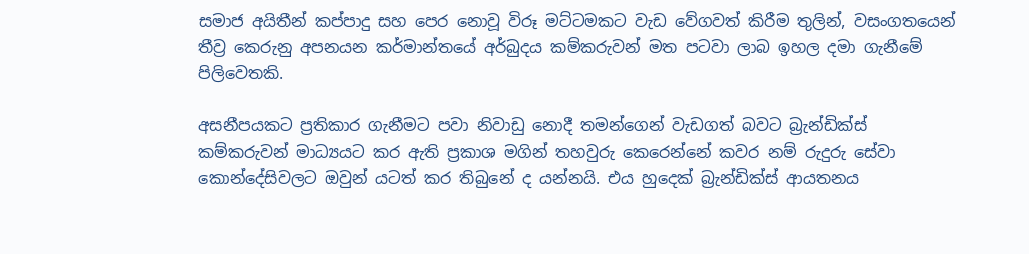සමාජ අයිතීන් කප්පාදු සහ පෙර නොවූ විරූ මට්ටමකට වැඩ වේගවත් කිරීම තුලින්, වසංගතයෙන් තීව්‍ර කෙරුනු අපනයන කර්මාන්තයේ අර්බුදය කම්කරුවන් මත පටවා ලාබ ඉහල දමා ගැනීමේ පිලිවෙතකි.

අසනීපයකට ප්‍රතිකාර ගැනීමට පවා නිවාඩු නොදී තමන්ගෙන් වැඩගත් බවට බ්‍රැන්ඩික්ස් කම්කරුවන් මාධ්‍යයට කර ඇති ප්‍රකාශ මගින් තහවුරු කෙරෙන්නේ කවර නම් රුදුරු සේවා කොන්දේසිවලට ඔවුන් යටත් කර තිබුනේ ද යන්නයි. එය හුදෙක් බ්‍රැන්ඩික්ස් ආයතනය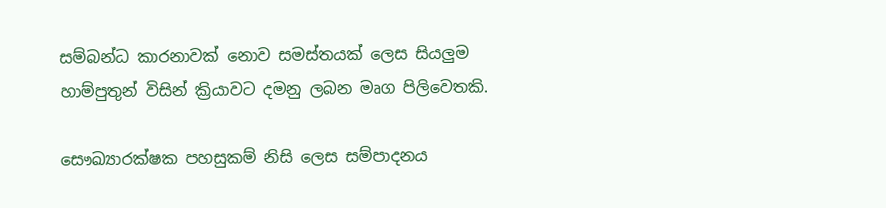සම්බන්ධ කාරනාවක් නොව සමස්තයක් ලෙස සියලුම හාම්පුතුන් විසින් ක්‍රියාවට දමනු ලබන මෘග පිලිවෙතකි.

සෞඛ්‍යාරක්ෂක පහසුකම් නිසි ලෙස සම්පාදනය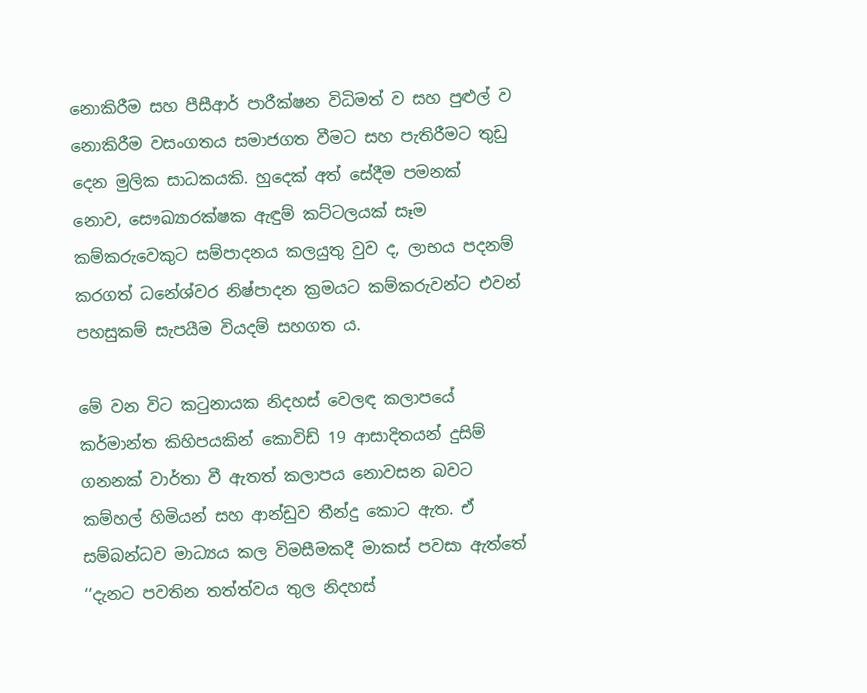නොකිරීම සහ පීසීආර් පාරීක්ෂන විධිමත් ව සහ පුළුල් ව නොකිරීම වසංගතය සමාජගත වීමට සහ පැතිරීමට තුඩු දෙන මුලික සාධකයකි. හුදෙක් අත් සේදීම පමනක් නොව, සෞඛ්‍යාරක්ෂක ඇඳුම් කට්ටලයක් සෑම කම්කරුවෙකුට සම්පාදනය කලයුතු වුව ද, ලාභය පදනම් කරගත් ධනේශ්වර නිෂ්පාදන ක්‍රමයට කම්කරුවන්ට එවන් පහසුකම් සැපයීම වියදම් සහගත ය.

මේ වන විට කටුනායක නිදහස් වෙලඳ කලාපයේ කර්මාන්ත කිහිපයකින් කොවිඩ් 19 ආසාදිතයන් දුසිම් ගනනක් වාර්තා වී ඇතත් කලාපය නොවසන බවට කම්හල් හිමියන් සහ ආන්ඩුව තීන්දු කොට ඇත. ඒ සම්බන්ධව මාධ්‍යය කල විමසීමකදී මාකස් පවසා ඇත්තේ ‘‘දැනට පවතින තත්ත්වය තුල නිදහස්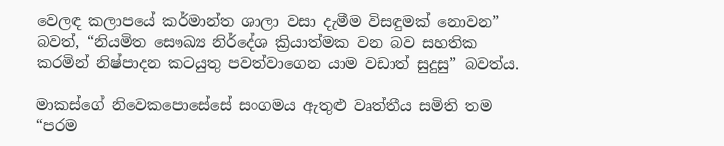වෙලඳ කලාපයේ කර්මාන්ත ශාලා වසා දැමීම විසඳුමක් නොවන” බවත්, “නියමිත සෞඛ්‍ය නිර්දේශ ක්‍රියාත්මක වන බව සහතික කරමින් නිෂ්පාදන කටයුතු පවත්වාගෙන යාම වඩාත් සුදුසු” බවත්ය.

මාකස්ගේ නිවෙකපොසේසේ සංගමය ඇතුළු වෘත්තීය සමිති තම “පරම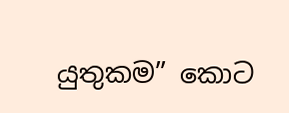යුතුකම” කොට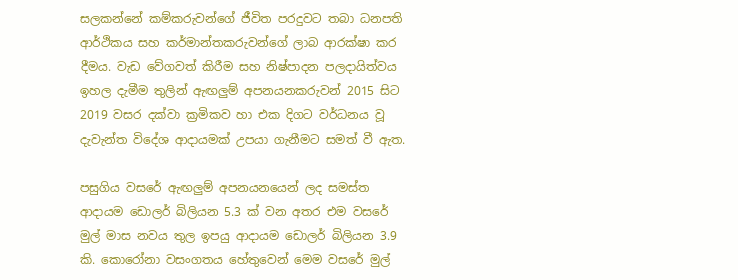සලකන්නේ කම්කරුවන්ගේ ජීවිත පරදුවට තබා ධනපති ආර්ථිකය සහ කර්මාන්තකරුවන්ගේ ලාබ ආරක්ෂා කර දීමය. වැඩ වේගවත් කිරීම සහ නිෂ්පාදන පලදායිත්වය ඉහල දැමීම තුලින් ඇඟලුම් අපනයනකරුවන් 2015 සිට 2019 වසර දක්වා ක්‍රමිකව හා එක දිගට වර්ධනය වූ දැවැන්ත විදේශ ආදායමක් උපයා ගැනීමට සමත් වී ඇත.

පසුගිය වසරේ ඇඟලුම් අපනයනයෙන් ලද සමස්ත ආදායම ඩොලර් බිලියන 5.3 ක් වන අතර එම වසරේ මුල් මාස නවය තුල ඉපයු ආදායම ඩොලර් බිලියන 3.9 කි. කොරෝනා වසංගතය හේතුවෙන් මෙම වසරේ මුල්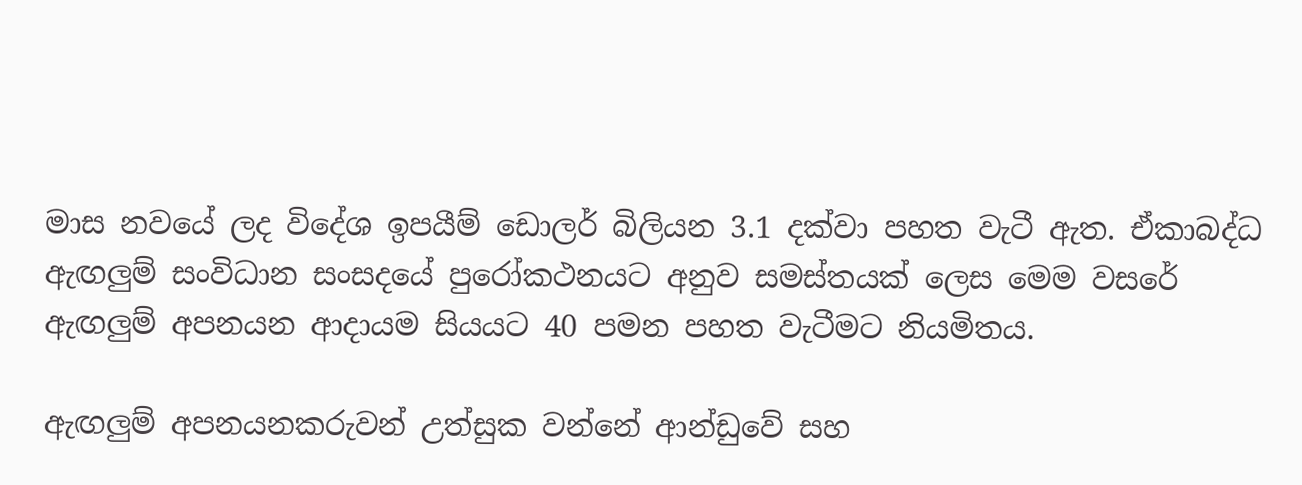මාස නවයේ ලද විදේශ ඉපයීම් ඩොලර් බිලියන 3.1 දක්වා පහත වැටී ඇත. ඒකාබද්ධ ඇඟලුම් සංවිධාන සංසදයේ පුරෝකථනයට අනුව සමස්තයක් ලෙස මෙම වසරේ ඇඟලුම් අපනයන ආදායම සියයට 40 පමන පහත වැටීමට නියමිතය.

ඇඟලුම් අපනයනකරුවන් උත්සුක වන්නේ ආන්ඩුවේ සහ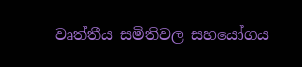වෘත්තීය සමිතිවල සහයෝගය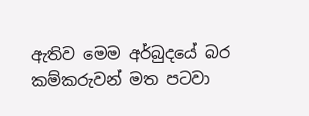ඇතිව මෙම අර්බුදයේ බර කම්කරුවන් මත පටවා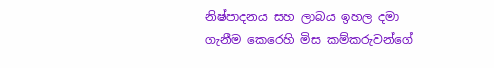නිෂ්පාදනය සහ ලාබය ඉහල දමා ගැනීම කෙරෙහි මිස කම්කරුවන්ගේ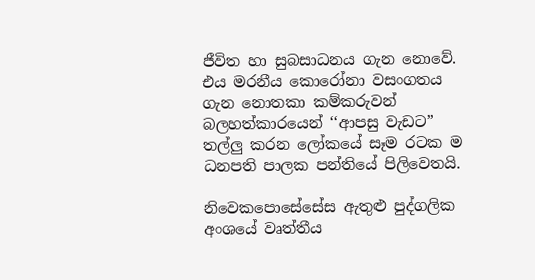ජීවිත හා සුබසාධනය ගැන නොවේ. එය මරනීය කොරෝනා වසංගතය ගැන නොතකා කම්කරුවන් බලහත්කාරයෙන් ‘‘ආපසු වැඩට” තල්ලු කරන ලෝකයේ සෑම රටක ම ධනපති පාලක පන්තියේ පිලිවෙතයි.

නිවෙකපොසේසේස ඇතුළු පුද්ගලික අංශයේ වෘත්තීය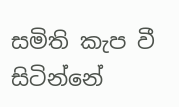සමිති කැප වී සිටින්නේ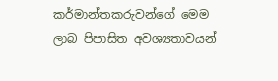කර්මාන්තකරුවන්ගේ මෙම ලාබ පිපාසිත අවශ්‍යතාවයන්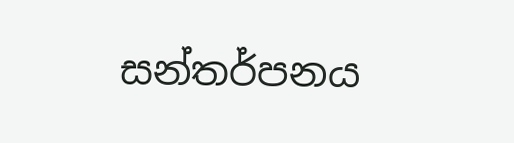සන්තර්පනය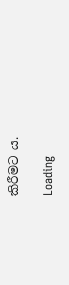කිරීමට ය.

Loading